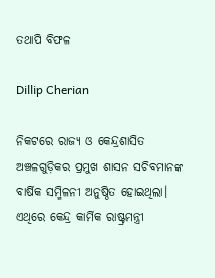ତଥାପି ବିଫଳ

Dillip Cherian

ନିକଟରେ ରାଜ୍ୟ ଓ କେନ୍ଦ୍ରଶାସିତ ଅଞ୍ଚଳଗୁଡ଼ିକର ପ୍ରମୁଖ ଶାସନ ସଚିବମାନଙ୍କ ବାର୍ଷିକ ସମ୍ମିଳନୀ ଅନୁଷ୍ଠିତ ହୋଇଥିଲା। ଏଥିରେ କେନ୍ଦ୍ର କାର୍ମିକ ରାଷ୍ଟ୍ରମନ୍ତ୍ରୀ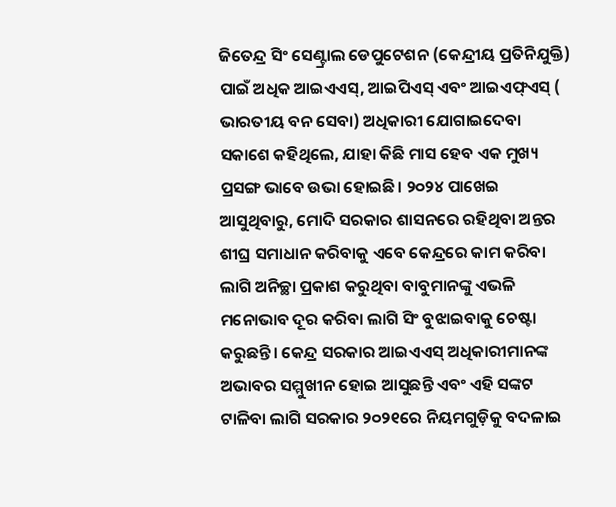ଜିତେନ୍ଦ୍ର ସିଂ ସେଣ୍ଟ୍ରାଲ ଡେପୁଟେଶନ (କେନ୍ଦ୍ରୀୟ ପ୍ରତିନିଯୁକ୍ତି) ପାଇଁ ଅଧିକ ଆଇଏଏସ୍‌, ଆଇପିଏସ୍‌ ଏବଂ ଆଇଏଫ୍‌ଏସ୍‌ ( ଭାରତୀୟ ବନ ସେବା) ଅଧିକାରୀ ଯୋଗାଇଦେବା ସକାଶେ କହିଥିଲେ, ଯାହା କିଛି ମାସ ହେବ ଏକ ମୁଖ୍ୟ ପ୍ରସଙ୍ଗ ଭାବେ ଉଭା ହୋଇଛି। ୨୦୨୪ ପାଖେଇ ଆସୁଥିବାରୁ, ମୋଦି ସରକାର ଶାସନରେ ରହିଥିବା ଅନ୍ତର ଶୀଘ୍ର ସମାଧାନ କରିବାକୁ ଏବେ କେନ୍ଦ୍ରରେ କାମ କରିବା ଲାଗି ଅନିଚ୍ଛା ପ୍ରକାଶ କରୁଥିବା ବାବୁମାନଙ୍କୁ ଏଭଳି ମନୋଭାବ ଦୂର କରିବା ଲାଗି ସିଂ ବୁଝାଇବାକୁ ଚେଷ୍ଟା କରୁଛନ୍ତି। କେନ୍ଦ୍ର ସରକାର ଆଇଏଏସ୍‌ ଅଧିକାରୀମାନଙ୍କ ଅଭାବର ସମ୍ମୁଖୀନ ହୋଇ ଆସୁଛନ୍ତି ଏବଂ ଏହି ସଙ୍କଟ ଟାଳିବା ଲାଗି ସରକାର ୨୦୨୧ରେ ନିୟମଗୁଡ଼ିକୁ ବଦଳାଇ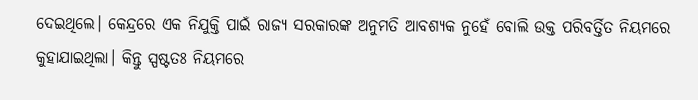ଦେଇଥିଲେ। କେନ୍ଦ୍ରରେ ଏକ ନିଯୁକ୍ତି ପାଇଁ ରାଜ୍ୟ ସରକାରଙ୍କ ଅନୁମତି ଆବଶ୍ୟକ ନୁହେଁ ବୋଲି ଉକ୍ତ ପରିବର୍ତ୍ତିତ ନିୟମରେ କୁହାଯାଇଥିଲା। କିନ୍ତୁ ସ୍ପଷ୍ଟତଃ ନିୟମରେ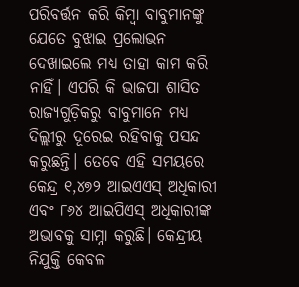ପରିବର୍ତ୍ତନ କରି କିମ୍ବା ବାବୁମାନଙ୍କୁ ଯେତେ ବୁଝାଇ ପ୍ରଲୋଭନ ଦେଖାଇଲେ ମଧ୍ୟ ତାହା କାମ କରି ନାହିଁ। ଏପରି କି ଭାଜପା ଶାସିତ ରାଜ୍ୟଗୁଡ଼ିକରୁ ବାବୁମାନେ ମଧ୍ୟ ଦିଲ୍ଲୀରୁ ଦୂରେଇ ରହିବାକୁ ପସନ୍ଦ କରୁଛନ୍ତି। ତେବେ ଏହି ସମୟରେ କେନ୍ଦ୍ର ୧,୪୭୨ ଆଇଏଏସ୍‌ ଅଧିକାରୀ ଏବଂ ୮୬୪ ଆଇପିଏସ୍‌ ଅଧିକାରୀଙ୍କ ଅଭାବକୁ ସାମ୍ନା କରୁଛି। କେନ୍ଦ୍ରୀୟ ନିଯୁକ୍ତି କେବଳ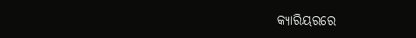କ୍ୟାରିୟରରେ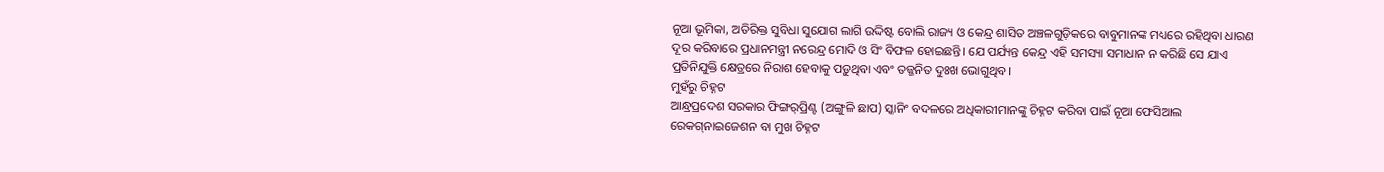ନୂଆ ଭୂମିକା, ଅତିରିକ୍ତ ସୁବିଧା ସୁଯୋଗ ଲାଗି ଉଦ୍ଦିଷ୍ଟ ବୋଲି ରାଜ୍ୟ ଓ କେନ୍ଦ୍ର ଶାସିତ ଅଞ୍ଚଳଗୁଡ଼ିକରେ ବାବୁମାନଙ୍କ ମଧ୍ୟରେ ରହିଥିବା ଧାରଣ ଦୂର କରିବାରେ ପ୍ରଧାନମନ୍ତ୍ରୀ ନରେନ୍ଦ୍ର ମୋଦି ଓ ସିଂ ବିଫଳ ହୋଇଛନ୍ତି। ଯେ ପର୍ଯ୍ୟନ୍ତ କେନ୍ଦ୍ର ଏହି ସମସ୍ୟା ସମାଧାନ ନ କରିଛି ସେ ଯାଏ ପ୍ରତିନିଯୁକ୍ତି କ୍ଷେତ୍ରରେ ନିରାଶ ହେବାକୁ ପଡ଼ୁଥିବା ଏବଂ ତଜ୍ଜନିତ ଦୁଃଖ ଭୋଗୁଥିବ।
ମୁହଁରୁ ଚିହ୍ନଟ
ଆନ୍ଧ୍ରପ୍ରଦେଶ ସରକାର ଫିଙ୍ଗର୍‌ପ୍ରିଣ୍ଟ (ଅଙ୍ଗୁଳି ଛାପ) ସ୍କାନିଂ ବଦଳରେ ଅଧିକାରୀମାନଙ୍କୁ ଚିହ୍ନଟ କରିବା ପାଇଁ ନୂଆ ଫେସିଆଲ ରେକଗ୍‌ନାଇଜେଶନ ବା ମୁଖ ଚିହ୍ନଟ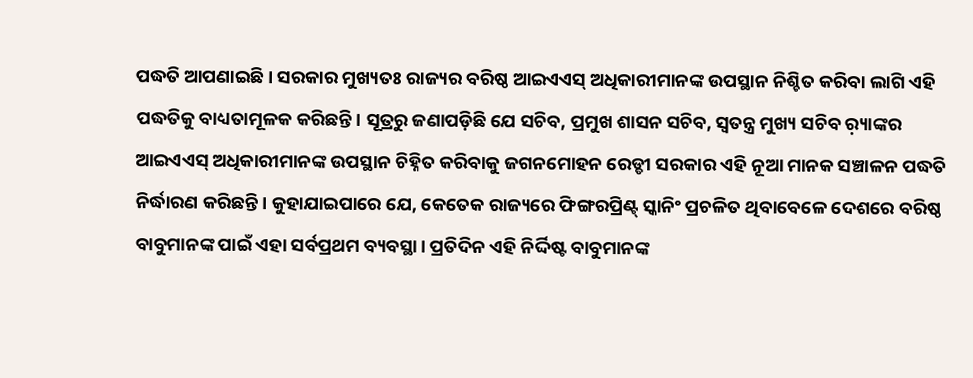ପଦ୍ଧତି ଆପଣାଇଛି । ସରକାର ମୁଖ୍ୟତଃ ରାଜ୍ୟର ବରିଷ୍ଠ ଆଇଏଏସ୍‌ ଅଧିକାରୀମାନଙ୍କ ଉପସ୍ଥାନ ନିଶ୍ଚିତ କରିବା ଲାଗି ଏହି ପଦ୍ଧତିକୁ ବାଧ୍ୟତାମୂଳକ କରିଛନ୍ତି। ସୂତ୍ରରୁ ଜଣାପଡ଼ିଛି ଯେ ସଚିବ, ପ୍ରମୁଖ ଶାସନ ସଚିବ, ସ୍ବତନ୍ତ୍ର ମୁଖ୍ୟ ସଚିବ ର଼୍ୟାଙ୍କର ଆଇଏଏସ୍‌ ଅଧିକାରୀମାନଙ୍କ ଉପସ୍ଥାନ ଚିହ୍ନିତ କରିବାକୁ ଜଗନମୋହନ ରେଡ୍ଡୀ ସରକାର ଏହି ନୂଆ ମାନକ ସଞ୍ଚାଳନ ପଦ୍ଧତି ନିର୍ଦ୍ଧାରଣ କରିଛନ୍ତି। କୁହାଯାଇପାରେ ଯେ, କେତେକ ରାଜ୍ୟରେ ଫିଙ୍ଗରପ୍ରିଣ୍ଟ୍‌ ସ୍କାନିଂ ପ୍ରଚଳିତ ଥିବାବେଳେ ଦେଶରେ ବରିଷ୍ଠ ବାବୁମାନଙ୍କ ପାଇଁ ଏହା ସର୍ବପ୍ରଥମ ବ୍ୟବସ୍ଥା। ପ୍ରତିଦିନ ଏହି ନିର୍ଦ୍ଦିଷ୍ଟ ବାବୁମାନଙ୍କ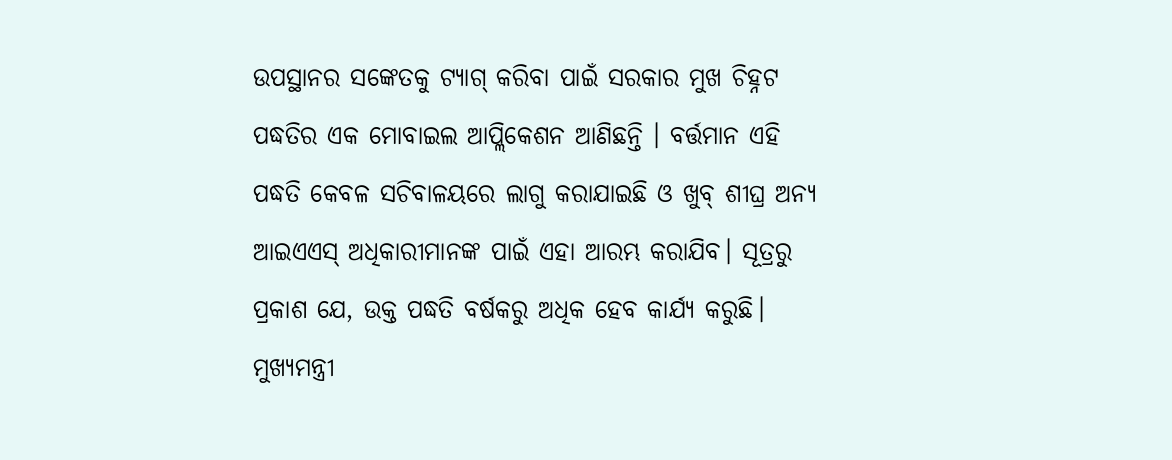ଉପସ୍ଥାନର ସଙ୍କେତକୁ ଟ୍ୟାଗ୍‌ କରିବା ପାଇଁ ସରକାର ମୁଖ ଚିହ୍ନଟ ପଦ୍ଧତିର ଏକ ମୋବାଇଲ ଆପ୍ଲିକେଶନ ଆଣିଛନ୍ତି । ବର୍ତ୍ତମାନ ଏହି ପଦ୍ଧତି କେବଳ ସଚିବାଳୟରେ ଲାଗୁ କରାଯାଇଛି ଓ ଖୁବ୍‌ ଶୀଘ୍ର ଅନ୍ୟ ଆଇଏଏସ୍‌ ଅଧିକାରୀମାନଙ୍କ ପାଇଁ ଏହା ଆରମ୍ଭ କରାଯିବ। ସୂତ୍ରରୁ ପ୍ରକାଶ ଯେ, ଉକ୍ତ ପଦ୍ଧତି ବର୍ଷକରୁ ଅଧିକ ହେବ କାର୍ଯ୍ୟ କରୁଛି। ମୁଖ୍ୟମନ୍ତ୍ରୀ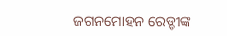ଜଗନମୋହନ ରେଡ୍ଡୀଙ୍କ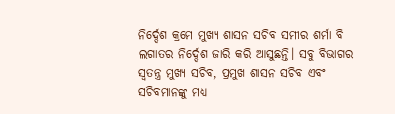ନିର୍ଦ୍ଦେଶ କ୍ରମେ ମୁଖ୍ୟ ଶାସନ ସଚିବ ସମୀର ଶର୍ମା ବି ଲଗାତର ନିର୍ଦ୍ଦେଶ ଜାରି କରି ଆସୁଛନ୍ତି। ସବୁ ବିଭାଗର ସ୍ବତନ୍ତ୍ର ମୁଖ୍ୟ ସଚିବ, ପ୍ରମୁଖ ଶାସନ ସଚିବ ଏବଂ ସଚିବମାନଙ୍କୁ ମଧ୍ୟ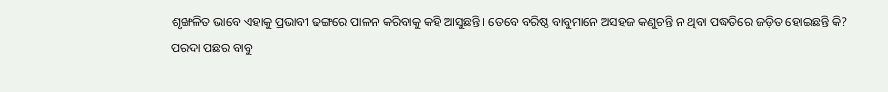ଶୃଙ୍ଖଳିତ ଭାବେ ଏହାକୁ ପ୍ରଭାବୀ ଢଙ୍ଗରେ ପାଳନ କରିବାକୁ କହି ଆସୁଛନ୍ତି। ତେବେ ବରିଷ୍ଠ ବାବୁମାନେ ଅସହଜ କଣୁଚନ୍ତି ନ ଥିବା ପଦ୍ଧତିରେ ଜଡ଼ିତ ହୋଇଛନ୍ତି କି?
ପରଦା ପଛର ବାବୁ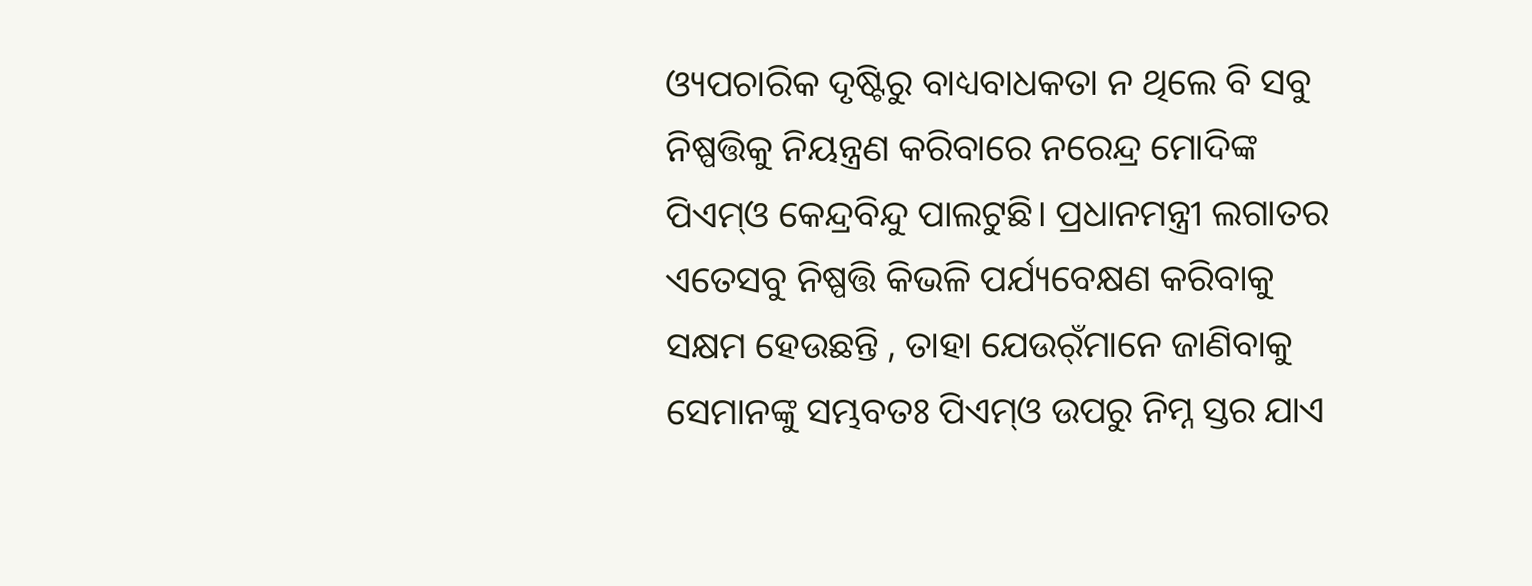ଓ୍ୟପଚାରିକ ଦୃଷ୍ଟିରୁ ବାଧ୍ୟବାଧକତା ନ ଥିଲେ ବି ସବୁ ନିଷ୍ପତ୍ତିକୁ ନିୟନ୍ତ୍ରଣ କରିବାରେ ନରେନ୍ଦ୍ର ମୋଦିଙ୍କ ପିଏମ୍‌ଓ କେନ୍ଦ୍ରବିନ୍ଦୁ ପାଲଟୁଛି। ପ୍ରଧାନମନ୍ତ୍ରୀ ଲଗାତର ଏତେସବୁ ନିଷ୍ପତ୍ତି କିଭଳି ପର୍ଯ୍ୟବେକ୍ଷଣ କରିବାକୁ ସକ୍ଷମ ହେଉଛନ୍ତି , ତାହା ଯେଉର୍ଁମାନେ ଜାଣିବାକୁ ସେମାନଙ୍କୁ ସମ୍ଭବତଃ ପିଏମ୍‌ଓ ଉପରୁ ନିମ୍ନ ସ୍ତର ଯାଏ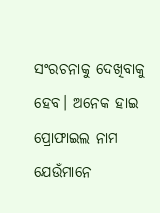ସଂରଚନାକୁ ଦେଖିବାକୁ ହେବ। ଅନେକ ହାଇ ପ୍ରୋଫାଇଲ ନାମ ଯେଉଁମାନେ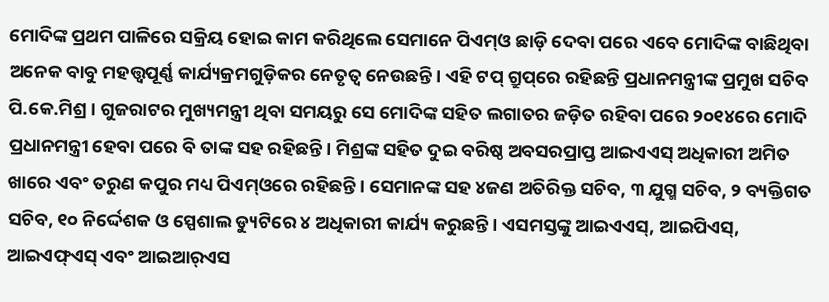ମୋଦିଙ୍କ ପ୍ରଥମ ପାଳିରେ ସକ୍ରିୟ ହୋଇ କାମ କରିଥିଲେ ସେମାନେ ପିଏମ୍‌ଓ ଛାଡ଼ି ଦେବା ପରେ ଏବେ ମୋଦିଙ୍କ ବାଛିଥିବା ଅନେକ ବାବୁ ମହତ୍ତ୍ୱପୂର୍ଣ୍ଣ କାର୍ଯ୍ୟକ୍ରମଗୁଡ଼ିକର ନେତୃତ୍ୱ ନେଉଛନ୍ତି। ଏହି ଟପ୍‌ ଗ୍ରୁପ୍‌ରେ ରହିଛନ୍ତି ପ୍ରଧାନମନ୍ତ୍ରୀଙ୍କ ପ୍ରମୁଖ ସଚିବ ପି.କେ.ମିଶ୍ର। ଗୁଜରାଟର ମୁଖ୍ୟମନ୍ତ୍ରୀ ଥିବା ସମୟରୁ ସେ ମୋଦିଙ୍କ ସହିତ ଲଗାତର ଜଡ଼ିତ ରହିବା ପରେ ୨୦୧୪ରେ ମୋଦି ପ୍ରଧାନମନ୍ତ୍ରୀ ହେବା ପରେ ବି ତାଙ୍କ ସହ ରହିଛନ୍ତି। ମିଶ୍ରଙ୍କ ସହିତ ଦୁଇ ବରିଷ୍ଠ ଅବସରପ୍ରାପ୍ତ ଆଇଏଏସ୍‌ ଅଧିକାରୀ ଅମିତ ଖାରେ ଏବଂ ତରୁଣ କପୁର ମଧ୍ୟ ପିଏମ୍‌ଓରେ ରହିଛନ୍ତି। ସେମାନଙ୍କ ସହ ୪ଜଣ ଅତିରିକ୍ତ ସଚିବ, ୩ ଯୁଗ୍ମ ସଚିବ, ୨ ବ୍ୟକ୍ତିଗତ ସଚିବ, ୧୦ ନିର୍ଦ୍ଦେଶକ ଓ ସ୍ପେଶାଲ ଡ୍ୟୁଟିରେ ୪ ଅଧିକାରୀ କାର୍ଯ୍ୟ କରୁଛନ୍ତି। ଏସମସ୍ତଙ୍କୁ ଆଇଏଏସ୍‌, ଆଇପିଏସ୍‌, ଆଇଏଫ୍‌ଏସ୍‌ ଏବଂ ଆଇଆର୍‌ଏସ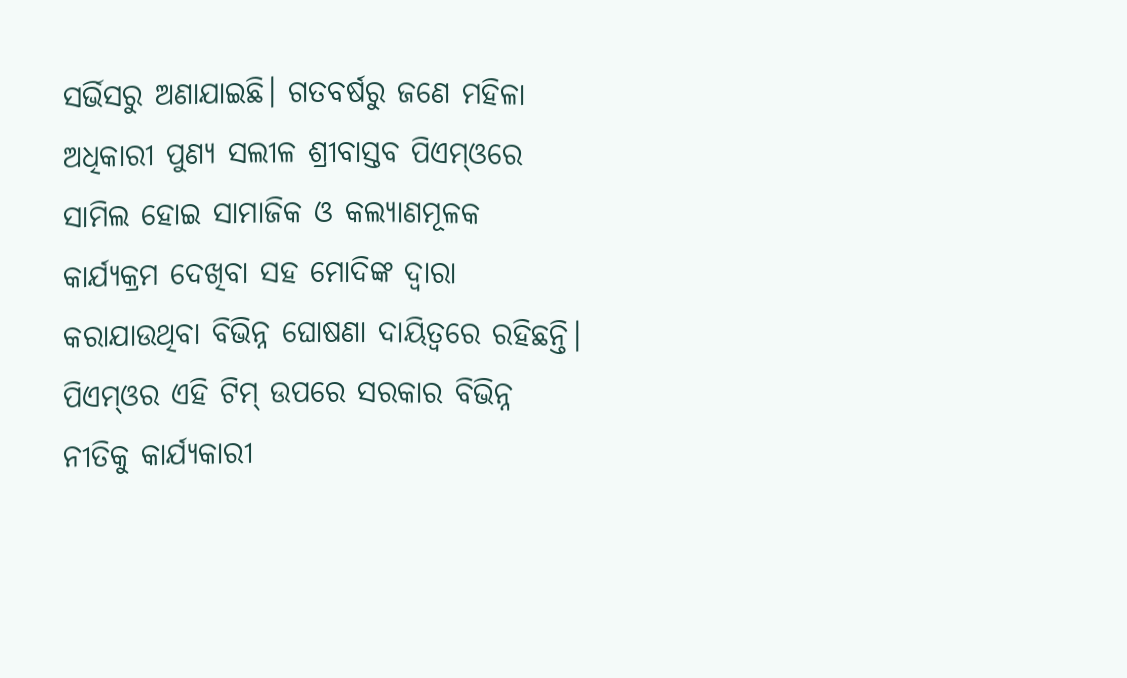ସର୍ଭିସରୁ ଅଣାଯାଇଛି। ଗତବର୍ଷରୁ ଜଣେ ମହିଳା ଅଧିକାରୀ ପୁଣ୍ୟ ସଲୀଳ ଶ୍ରୀବାସ୍ତବ ପିଏମ୍‌ଓରେ ସାମିଲ ହୋଇ ସାମାଜିକ ଓ କଲ୍ୟାଣମୂଳକ କାର୍ଯ୍ୟକ୍ରମ ଦେଖିବା ସହ ମୋଦିଙ୍କ ଦ୍ୱାରା କରାଯାଉଥିବା ବିଭିନ୍ନ ଘୋଷଣା ଦାୟିତ୍ୱରେ ରହିଛନ୍ତି। ପିଏମ୍‌ଓର ଏହି ଟିମ୍‌ ଉପରେ ସରକାର ବିଭିନ୍ନ ନୀତିକୁ କାର୍ଯ୍ୟକାରୀ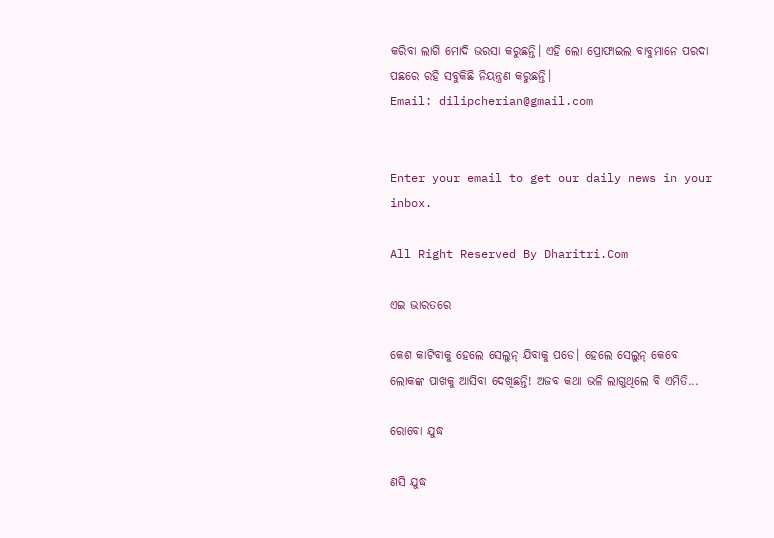କରିବା ଲାଗି ମୋଦି ଭରସା କରୁଛନ୍ତି। ଏହି ଲୋ ପ୍ରୋଫାଇଲ ବାବୁମାନେ ପରଦା ପଛରେ ରହି ସବୁକିଛି ନିୟନ୍ତ୍ରଣ କରୁଛନ୍ତି।
Email: dilipcherian@gmail.com


Enter your email to get our daily news in your inbox.

All Right Reserved By Dharitri.Com

ଏଇ ଭାରତରେ

କେଶ କାଟିବାକୁ ହେଲେ ସେଲୁନ୍‌ ଯିବାକୁ ପଡେ। ହେଲେ ସେଲୁନ୍‌ କେବେ ଲୋକଙ୍କ ପାଖକୁ ଆସିବା ଦେଖିଛନ୍ତି! ଅଜବ କଥା ଭଳି ଲାଗୁଥିଲେ ବି ଏମିତି...

ରୋବୋ ଯୁଦ୍ଧ

ଣସି ଯୁଦ୍ଧ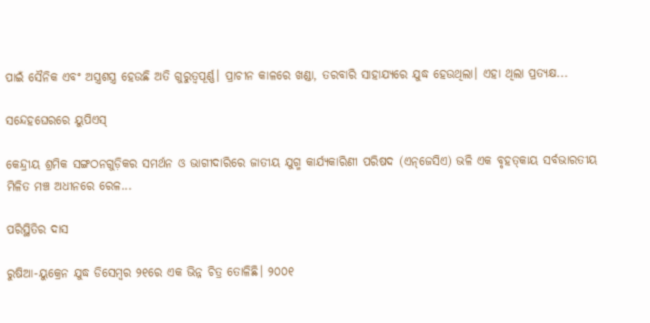ପାଇଁ ସୈନିକ ଏବଂ ଅସ୍ତ୍ରଶସ୍ତ୍ର ହେଉଛି ଅତି ଗୁରୁତ୍ୱପୂର୍ଣ୍ଣ। ପ୍ରାଚୀନ କାଳରେ ଖଣ୍ଡା, ତରବାରି ସାହାଯ୍ୟରେ ଯୁଦ୍ଧ ହେଉଥିଲା। ଏହା ଥିଲା ପ୍ରତ୍ୟକ୍ଷ...

ସନ୍ଦେହଘେରରେ ୟୁପିଏସ୍‌

କେନ୍ଦ୍ରୀୟ ଶ୍ରମିକ ସଙ୍ଗଠନଗୁଡ଼ିକର ସମର୍ଥନ ଓ ଭାଗୀଦାରିରେ ଜାତୀୟ ଯୁଗ୍ମ କାର୍ଯ୍ୟକାରିଣୀ ପରିଷଦ (ଏନ୍‌ଜେସିଏ) ଭଳି ଏକ ବୃହତ୍‌କାୟ ସର୍ବଭାରତୀୟ ମିଳିତ ମଞ୍ଚ ଅଧୀନରେ ରେଳ...

ପରିସ୍ଥିତିର ଦାସ

ରୁଷିଆ-ୟୁକ୍ରେନ ଯୁଦ୍ଧ ଡିସେମ୍ବର ୨୧ରେ ଏକ ଭିନ୍ନ ଚିତ୍ର ତୋଳିଛି। ୨୦୦୧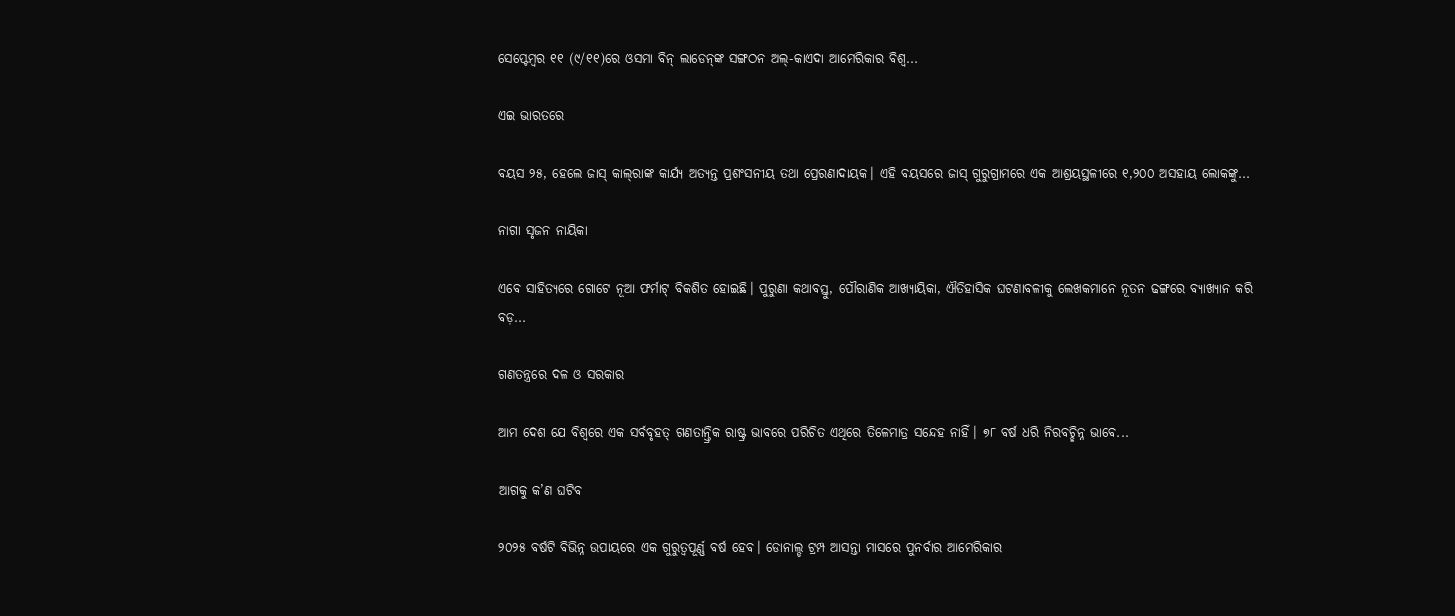ସେପ୍ଟେମ୍ବର ୧୧ (୯/୧୧)ରେ ଓସମା ବିନ୍‌ ଲାଡେନ୍‌ଙ୍କ ସଙ୍ଗଠନ ଅଲ୍‌-କାଏଦା ଆମେରିକାର ବିଶ୍ୱ...

ଏଇ ଭାରତରେ

ବୟସ ୨୫, ହେଲେ ଜାସ୍‌ କାଲ୍‌ରାଙ୍କ କାର୍ଯ୍ୟ ଅତ୍ୟନ୍ତ ପ୍ରଶଂସନୀୟ ତଥା ପ୍ରେରଣାଦାୟକ। ଏହି ବୟସରେ ଜାସ୍‌ ଗୁରୁଗ୍ରାମରେ ଏକ ଆଶ୍ରୟସ୍ଥଳୀରେ ୧,୨୦୦ ଅସହାୟ ଲୋକଙ୍କୁ...

ନାଗା ସୃଜନ ନାୟିକା

ଏବେ ସାହିତ୍ୟରେ ଗୋଟେ ନୂଆ ଫର୍ମାଟ୍‌ ବିକଶିତ ହୋଇଛି। ପୁରୁଣା କଥାବସ୍ତୁ, ପୌରାଣିକ ଆଖ୍ୟାୟିକା, ଐତିହାସିକ ଘଟଣାବଳୀକୁ ଲେଖକମାନେ ନୂତନ ଢଙ୍ଗରେ ବ୍ୟାଖ୍ୟାନ କରି ବଡ଼...

ଗଣତନ୍ତ୍ରରେ ଦଳ ଓ ସରକାର

ଆମ ଦେଶ ଯେ ବିଶ୍ୱରେ ଏକ ସର୍ବବୃହତ୍‌ ଗଣତାନ୍ତ୍ରିକ ରାଷ୍ଟ୍ର ଭାବରେ ପରିଚିତ ଏଥିରେ ତିଳେମାତ୍ର ସନ୍ଦେହ ନାହିଁ। ୭୮ ବର୍ଷ ଧରି ନିରବଚ୍ଛିନ୍ନ ଭାବେ...

ଆଗକୁ କ’ଣ ଘଟିବ

୨୦୨୫ ବର୍ଷଟି ବିଭିନ୍ନ ଉପାୟରେ ଏକ ଗୁରୁତ୍ୱପୂର୍ଣ୍ଣ ବର୍ଷ ହେବ। ଡୋନାଲ୍ଡ ଟ୍ରମ୍ପ ଆସନ୍ତା ମାସରେ ପୁନର୍ବାର ଆମେରିକାର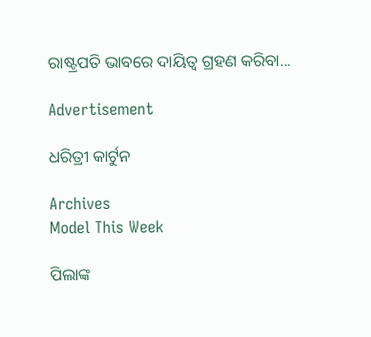ରାଷ୍ଟ୍ରପତି ଭାବରେ ଦାୟିତ୍ୱ ଗ୍ରହଣ କରିବା...

Advertisement

ଧରିତ୍ରୀ କାର୍ଟୁନ

Archives
Model This Week

ପିଲାଙ୍କ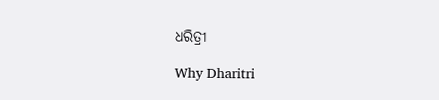ଧରିତ୍ରୀ

Why Dharitri